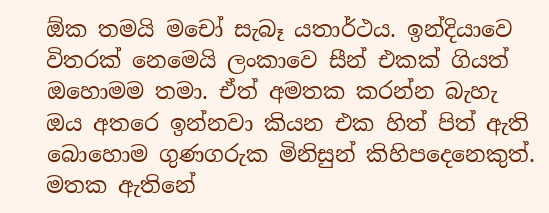ඕක තමයි මචෝ සැබෑ යතාර්ථය. ඉන්දියාවෙ විතරක් නෙමෙයි ලංකාවෙ සීන් එකක් ගියත් ඔහොමම තමා. ඒත් අමතක කරන්න බැහැ ඔය අතරෙ ඉන්නවා කියන එක හිත් පිත් ඇති බොහොම ගුණගරුක මිනිසුන් කිහිපදෙනෙකුත්. මතක ඇතිනේ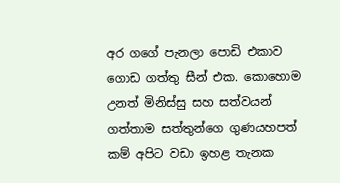අර ගගේ පැනලා පොඩි එකාව ගොඩ ගත්තු සීන් එක. කොහොම උනත් මිනිස්සු සහ සත්වයන් ගත්තාම සත්තුන්ගෙ ගුණයහපත් කම් අපිට වඩා ඉහළ තැනක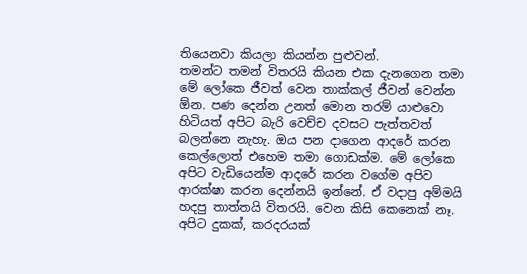තියෙනවා කියලා කියන්න පුළුවන්.
තමන්ට තමන් විතරයි කියන එක දැනගෙන තමා මේ ලෝකෙ ජීවත් වෙන තාක්කල් ජීවන් වෙන්න ඕන. පණ දෙන්න උනත් මොන තරම් යාළුවො හිටියත් අපිට බැරි වෙච්ච දවසට පැත්තවත් බලන්නෙ නැහැ. ඔය පන දාගෙන ආදරේ කරන කෙල්ලොත් එහෙම තමා ගොඩක්ම. මේ ලෝකෙ අපිට වැඩියෙන්ම ආදරේ කරන වගේම අපිව ආරක්ෂා කරන දෙන්නයි ඉන්නේ. ඒ වදාපු අම්මයි හදපු තාත්තයි විතරයි. වෙන කිසි කෙනෙක් නෑ. අපිට දුකක්, කරදරයක්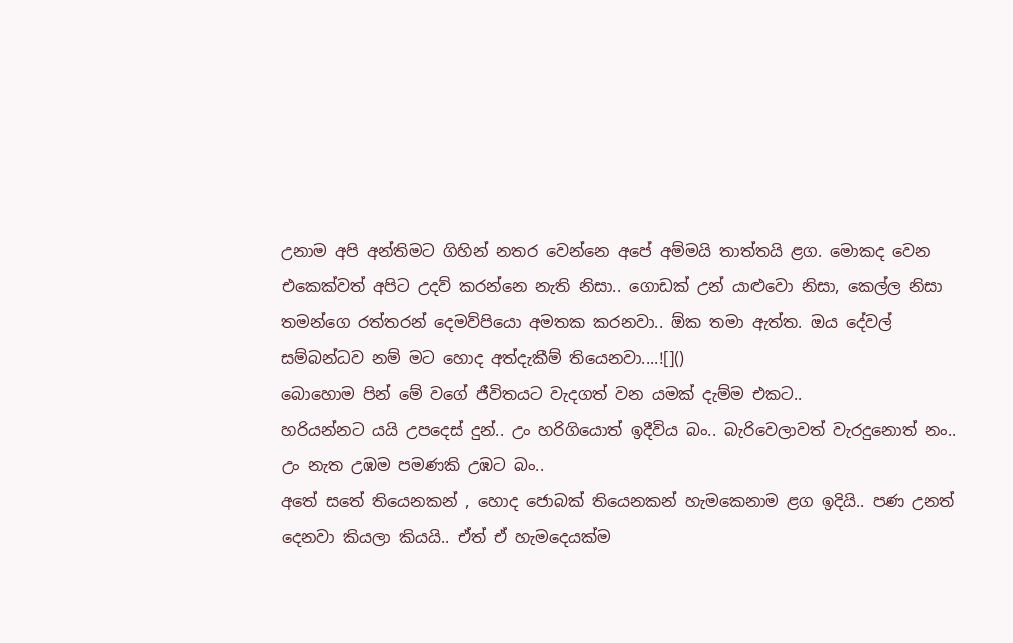උනාම අපි අන්තිමට ගිහින් නතර වෙන්නෙ අපේ අම්මයි තාත්තයි ළග. මොකද වෙන එකෙක්වත් අපිට උදව් කරන්නෙ නැති නිසා.. ගොඩක් උන් යාළුවො නිසා, කෙල්ල නිසා තමන්ගෙ රත්තරන් දෙමව්පියො අමතක කරනවා.. ඕක තමා ඇත්ත. ඔය දේවල් සම්බන්ධව නම් මට හොද අත්දැකීම් තියෙනවා....![]()
බොහොම පින් මේ වගේ ජීවිතයට වැදගත් වන යමක් දැම්ම එකට..
හරියන්නට යයි උපදෙස් දුන්.. උං හරිගියොත් ඉදීවිය බං.. බැරිවෙලාවත් වැරදුනොත් නං.. උං නැත උඹම පමණකි උඹට බං..
අතේ සතේ තියෙනකන් , හොද ජොබක් තියෙනකන් හැමකෙනාම ළග ඉදියි.. පණ උනත් දෙනවා කියලා කියයි.. ඒත් ඒ හැමදෙයක්ම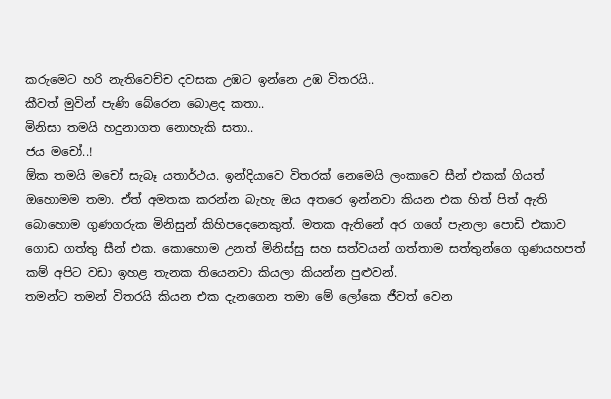කරුමෙට හරි නැතිවෙච්ච දවසක උඹට ඉන්නෙ උඹ විතරයි..
කීවත් මුවින් පැණි බේරෙන බොළද කතා..
මිනිසා තමයි හදුනාගත නොහැකි සතා..
ජය මචෝ..!
ඕක තමයි මචෝ සැබෑ යතාර්ථය. ඉන්දියාවෙ විතරක් නෙමෙයි ලංකාවෙ සීන් එකක් ගියත් ඔහොමම තමා. ඒත් අමතක කරන්න බැහැ ඔය අතරෙ ඉන්නවා කියන එක හිත් පිත් ඇති බොහොම ගුණගරුක මිනිසුන් කිහිපදෙනෙකුත්. මතක ඇතිනේ අර ගගේ පැනලා පොඩි එකාව ගොඩ ගත්තු සීන් එක. කොහොම උනත් මිනිස්සු සහ සත්වයන් ගත්තාම සත්තුන්ගෙ ගුණයහපත් කම් අපිට වඩා ඉහළ තැනක තියෙනවා කියලා කියන්න පුළුවන්.
තමන්ට තමන් විතරයි කියන එක දැනගෙන තමා මේ ලෝකෙ ජීවත් වෙන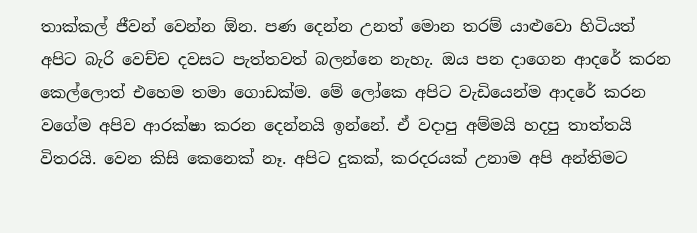තාක්කල් ජීවන් වෙන්න ඕන. පණ දෙන්න උනත් මොන තරම් යාළුවො හිටියත් අපිට බැරි වෙච්ච දවසට පැත්තවත් බලන්නෙ නැහැ. ඔය පන දාගෙන ආදරේ කරන කෙල්ලොත් එහෙම තමා ගොඩක්ම. මේ ලෝකෙ අපිට වැඩියෙන්ම ආදරේ කරන වගේම අපිව ආරක්ෂා කරන දෙන්නයි ඉන්නේ. ඒ වදාපු අම්මයි හදපු තාත්තයි විතරයි. වෙන කිසි කෙනෙක් නෑ. අපිට දුකක්, කරදරයක් උනාම අපි අන්තිමට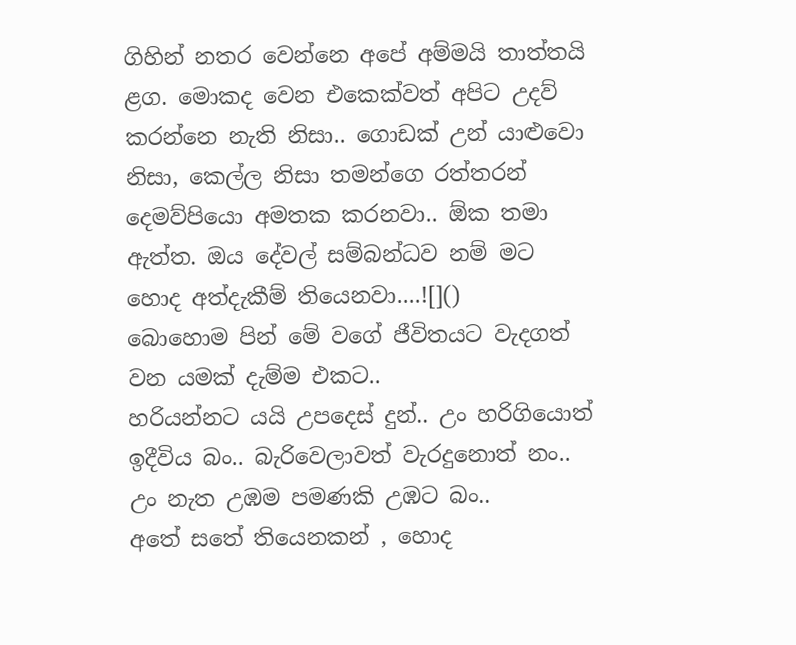ගිහින් නතර වෙන්නෙ අපේ අම්මයි තාත්තයි ළග. මොකද වෙන එකෙක්වත් අපිට උදව් කරන්නෙ නැති නිසා.. ගොඩක් උන් යාළුවො නිසා, කෙල්ල නිසා තමන්ගෙ රත්තරන් දෙමව්පියො අමතක කරනවා.. ඕක තමා ඇත්ත. ඔය දේවල් සම්බන්ධව නම් මට හොද අත්දැකීම් තියෙනවා....![]()
බොහොම පින් මේ වගේ ජීවිතයට වැදගත් වන යමක් දැම්ම එකට..
හරියන්නට යයි උපදෙස් දුන්.. උං හරිගියොත් ඉදීවිය බං.. බැරිවෙලාවත් වැරදුනොත් නං.. උං නැත උඹම පමණකි උඹට බං..
අතේ සතේ තියෙනකන් , හොද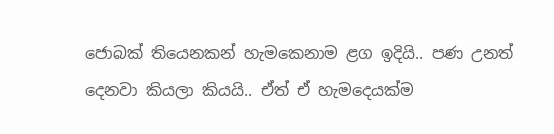ජොබක් තියෙනකන් හැමකෙනාම ළග ඉදියි.. පණ උනත් දෙනවා කියලා කියයි.. ඒත් ඒ හැමදෙයක්ම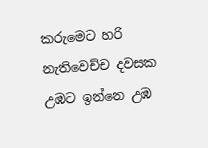කරුමෙට හරි නැතිවෙච්ච දවසක උඹට ඉන්නෙ උඹ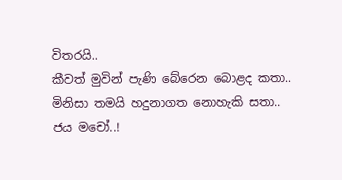විතරයි..
කීවත් මුවින් පැණි බේරෙන බොළද කතා..
මිනිසා තමයි හදුනාගත නොහැකි සතා..
ජය මචෝ..!